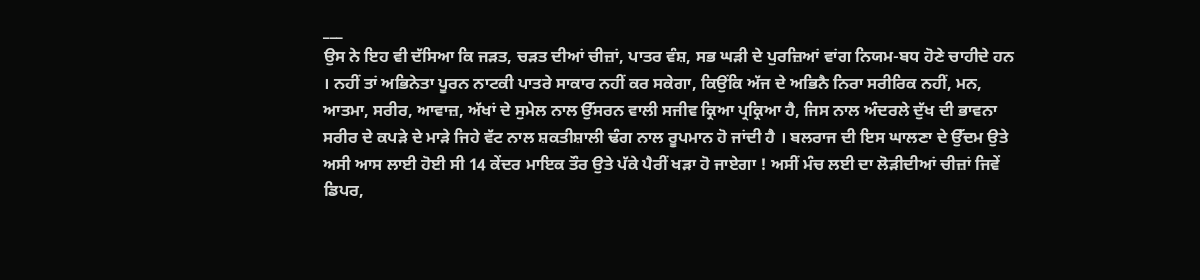___
ਉਸ ਨੇ ਇਹ ਵੀ ਦੱਸਿਆ ਕਿ ਜੜਤ, ਚੜਤ ਦੀਆਂ ਚੀਜ਼ਾਂ, ਪਾਤਰ ਵੰਸ਼, ਸਭ ਘੜੀ ਦੇ ਪੁਰਜ਼ਿਆਂ ਵਾਂਗ ਨਿਯਮ-ਬਧ ਹੋਣੇ ਚਾਹੀਦੇ ਹਨ । ਨਹੀਂ ਤਾਂ ਅਭਿਨੇਤਾ ਪੂਰਨ ਨਾਟਕੀ ਪਾਤਰੇ ਸਾਕਾਰ ਨਹੀਂ ਕਰ ਸਕੇਗਾ, ਕਿਉਂਕਿ ਅੱਜ ਦੇ ਅਭਿਨੈ ਨਿਰਾ ਸਰੀਰਿਕ ਨਹੀਂ, ਮਨ, ਆਤਮਾ, ਸਰੀਰ, ਆਵਾਜ਼, ਅੱਖਾਂ ਦੇ ਸੁਮੇਲ ਨਾਲ ਉੱਸਰਨ ਵਾਲੀ ਸਜੀਵ ਕ੍ਰਿਆ ਪ੍ਰਕ੍ਰਿਆ ਹੈ, ਜਿਸ ਨਾਲ ਅੰਦਰਲੇ ਦੁੱਖ ਦੀ ਭਾਵਨਾ ਸਰੀਰ ਦੇ ਕਪੜੇ ਦੇ ਮਾੜੇ ਜਿਹੇ ਵੱਟ ਨਾਲ ਸ਼ਕਤੀਸ਼ਾਲੀ ਢੰਗ ਨਾਲ ਰੂਪਮਾਨ ਹੋ ਜਾਂਦੀ ਹੈ । ਬਲਰਾਜ ਦੀ ਇਸ ਘਾਲਣਾ ਦੇ ਉੱਦਮ ਉਤੇ ਅਸੀ ਆਸ ਲਾਈ ਹੋਈ ਸੀ 14 ਕੇਂਦਰ ਮਾਇਕ ਤੌਰ ਉਤੇ ਪੱਕੇ ਪੈਰੀਂ ਖੜਾ ਹੋ ਜਾਏਗਾ ! ਅਸੀਂ ਮੰਚ ਲਈ ਦਾ ਲੋੜੀਦੀਆਂ ਚੀਜ਼ਾਂ ਜਿਵੇਂ ਡਿਪਰ,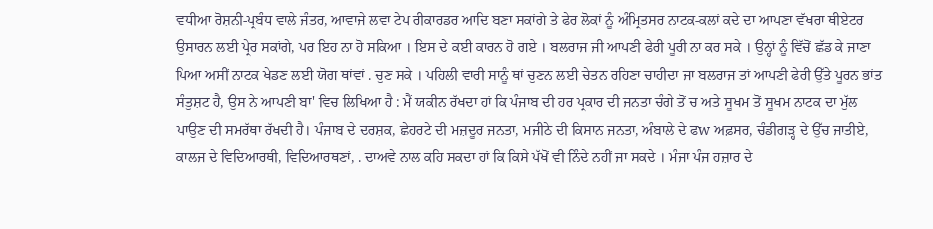ਵਧੀਆ ਰੋਸ਼ਨੀ-ਪ੍ਰਬੰਧ ਵਾਲੇ ਜੰਤਰ, ਆਵਾਜੇ ਲਵਾ ਟੇਪ ਰੀਕਾਰਡਰ ਆਦਿ ਬਣਾ ਸਕਾਂਗੇ ਤੇ ਫੇਰ ਲੋਕਾਂ ਨੂੰ ਅੰਮ੍ਰਿਤਸਰ ਨਾਟਕ-ਕਲਾਂ ਕਦੇ ਦਾ ਆਪਣਾ ਵੱਖਰਾ ਥੀਏਟਰ ਉਸਾਰਨ ਲਈ ਪ੍ਰੇਰ ਸਕਾਂਗੇ, ਪਰ ਇਹ ਨਾ ਹੋ ਸਕਿਆ । ਇਸ ਦੇ ਕਈ ਕਾਰਨ ਹੋ ਗਏ । ਬਲਰਾਜ ਜੀ ਆਪਣੀ ਫੇਰੀ ਪੂਰੀ ਨਾ ਕਰ ਸਕੇ । ਉਨ੍ਹਾਂ ਨੂੰ ਵਿੱਚੋਂ ਛੱਡ ਕੇ ਜਾਣਾ ਪਿਆ ਅਸੀਂ ਨਾਟਕ ਖੇਡਣ ਲਈ ਯੋਗ ਥਾਂਵਾਂ . ਚੁਣ ਸਕੇ । ਪਹਿਲੀ ਵਾਰੀ ਸਾਨੂੰ ਥਾਂ ਚੁਣਨ ਲਈ ਚੇਤਨ ਰਹਿਣਾ ਚਾਹੀਦਾ ਜਾ ਬਲਰਾਜ ਤਾਂ ਆਪਣੀ ਫੇਰੀ ਉੱਤੇ ਪੂਰਨ ਭਾਂਤ ਸੰਤੁਸ਼ਟ ਹੈ, ਉਸ ਨੇ ਆਪਣੀ ਬਾ' ਵਿਚ ਲਿਖਿਆ ਹੈ : ਮੈਂ ਯਕੀਨ ਰੱਖਦਾ ਹਾਂ ਕਿ ਪੰਜਾਬ ਦੀ ਹਰ ਪ੍ਰਕਾਰ ਦੀ ਜਨਤਾ ਚੰਗੇ ਤੋਂ ਚ ਅਤੇ ਸੂਖਮ ਤੋਂ ਸੂਖਮ ਨਾਟਕ ਦਾ ਮੁੱਲ ਪਾਉਣ ਦੀ ਸਮਰੱਥਾ ਰੱਖਦੀ ਹੈ। ਪੰਜਾਬ ਦੇ ਦਰਸ਼ਕ, ਛੇਹਰਟੇ ਦੀ ਮਜ਼ਦੂਰ ਜਨਤਾ, ਮਜੀਠੇ ਦੀ ਕਿਸਾਨ ਜਨਤਾ, ਅੰਬਾਲੇ ਦੇ ਫw ਅਫ਼ਸਰ, ਚੰਡੀਗੜ੍ਹ ਦੇ ਉੱਚ ਜਾਤੀਏ, ਕਾਲਜ ਦੇ ਵਿਦਿਆਰਥੀ, ਵਿਦਿਆਰਥਣਾਂ, . ਦਾਅਵੇ ਨਾਲ ਕਹਿ ਸਕਦਾ ਹਾਂ ਕਿ ਕਿਸੇ ਪੱਖੋਂ ਵੀ ਨਿੰਦੇ ਨਹੀਂ ਜਾ ਸਕਦੇ । ਮੰਜਾ ਪੰਜ ਹਜ਼ਾਰ ਦੇ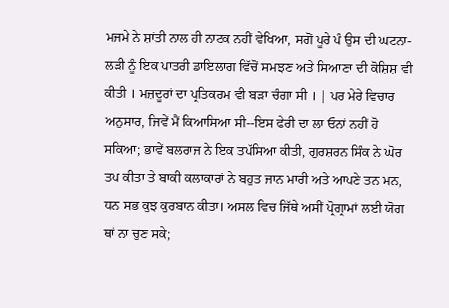ਮਜਮੇ ਨੇ ਸ਼ਾਂਤੀ ਨਾਲ ਹੀ ਨਾਟਕ ਨਹੀਂ ਵੇਖਿਆ, ਸਗੋਂ ਪੂਰੇ ਪੰ ਉਸ ਦੀ ਘਟਨਾ-ਲੜੀ ਨੂੰ ਇਕ ਪਾਤਰੀ ਡਾਇਲਾਗ ਵਿੱਚੋਂ ਸਮਝਣ ਅਤੇ ਸਿਆਣਾ ਦੀ ਕੋਸ਼ਿਸ਼ ਵੀ ਕੀਤੀ । ਮਜ਼ਦੂਰਾਂ ਦਾ ਪ੍ਰਤਿਕਰਮ ਵੀ ਬੜਾ ਚੰਗਾ ਸੀ । | ਪਰ ਮੇਰੇ ਵਿਚਾਰ ਅਨੁਸਾਰ, ਜਿਵੇਂ ਮੈਂ ਕਿਆਸਿਆ ਸੀ--ਇਸ ਫੇਰੀ ਦਾ ਲਾ ਓਨਾਂ ਨਹੀਂ ਹੋ ਸਕਿਆ; ਭਾਵੇਂ ਬਲਰਾਜ ਨੇ ਇਕ ਤਪੱਸਿਆ ਕੀਤੀ, ਗੁਰਸ਼ਰਨ ਸਿੰਕ ਨੇ ਘੋਰ ਤਪ ਕੀਤਾ ਤੇ ਬਾਕੀ ਕਲਾਕਾਰਾਂ ਨੇ ਬਹੁਤ ਜਾਨ ਮਾਰੀ ਅਤੇ ਆਪਣੇ ਤਨ ਮਨ, ਧਨ ਸਭ ਕੁਝ ਕੁਰਬਾਨ ਕੀਤਾ। ਅਸਲ ਵਿਚ ਜਿੱਥੇ ਅਸੀਂ ਪ੍ਰੋਗ੍ਰਾਮਾਂ ਲਈ ਯੋਗ ਥਾਂ ਨਾ ਚੁਣ ਸਕੇ;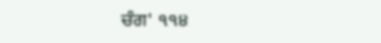ਚੰਗ' ੧੧੪